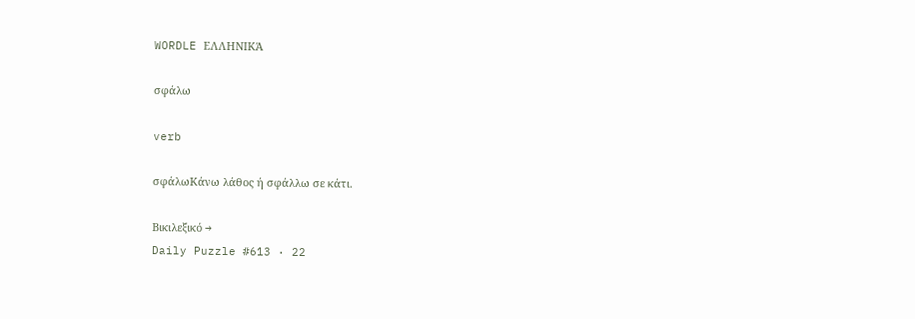WORDLE ΕΛΛΗΝΙΚΆ

σφάλω

verb

σφάλωΚάνω λάθος ή σφάλλω σε κάτι.

Βικιλεξικό →
Daily Puzzle #613 · 22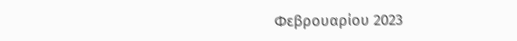Φεβρουαρίου 2023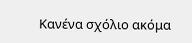Κανένα σχόλιο ακόμα